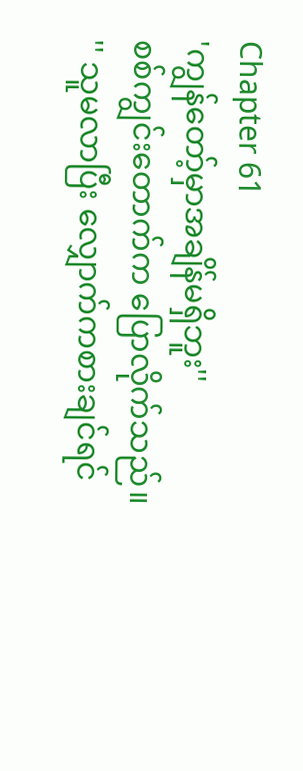Chapter 61
'ကျွန်တော့်မှာအချိန်မရှိဘူး''
စစ်ကျွင်းတောက်က ပြောလိုက်သည်။
'' သူမလာပြီး လျှောက်ကစားချင်ရင်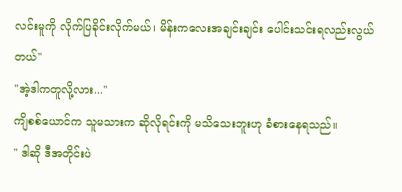လင်းမူကို လိုက်ပြခိုင်းလိုက်မယ်၊ မိန်းကလေးအချင်းချင်း ပေါင်းသင်းရလည်းလွယ်တယ်''
''အဲ့ဒါကတူလို့လား...''
ကျိစစ်ယောင်က သူမသားက ဆိုလိုရင်းကို မသိသေးဘူးဟု ခံစားနေရသည်။
" ဒါဆို ဒီအတိုင်းပဲ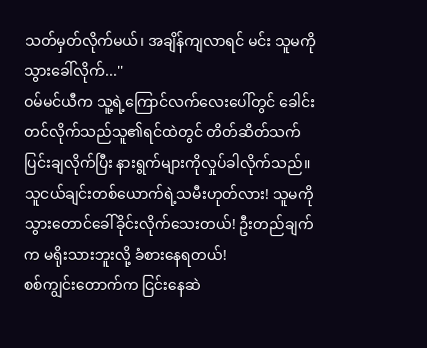သတ်မှတ်လိုက်မယ်၊ အချိန်ကျလာရင် မင်း သူမကိုသွားခေါ်လိုက်...''
ဝမ်မင်ယီက သူ့ရဲ့ကြောင်လက်လေးပေါ်တွင် ခေါင်းတင်လိုက်သည်သူ၏ရင်ထဲတွင် တိတ်ဆိတ်သက်ပြင်းချလိုက်ပြီး နားရွက်များကိုလှုပ်ခါလိုက်သည်။ သူငယ်ချင်းတစ်ယောက်ရဲ့သမီးဟုတ်လား! သူမကို သွားတောင်ခေါ်ခိုင်းလိုက်သေးတယ်! ဦးတည်ချက်က မရိုးသားဘူးလို့ ခံစားနေရတယ်!
စစ်ကျွင်းတောက်က ငြင်းနေဆဲ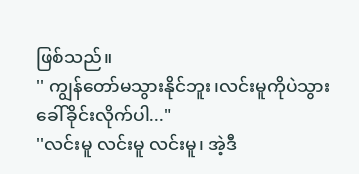ဖြစ်သည်။
'' ကျွန်တော်မသွားနိုင်ဘူး၊လင်းမူကိုပဲသွားခေါ်ခိုင်းလိုက်ပါ..."
''လင်းမူ လင်းမူ လင်းမူ၊ အဲ့ဒီ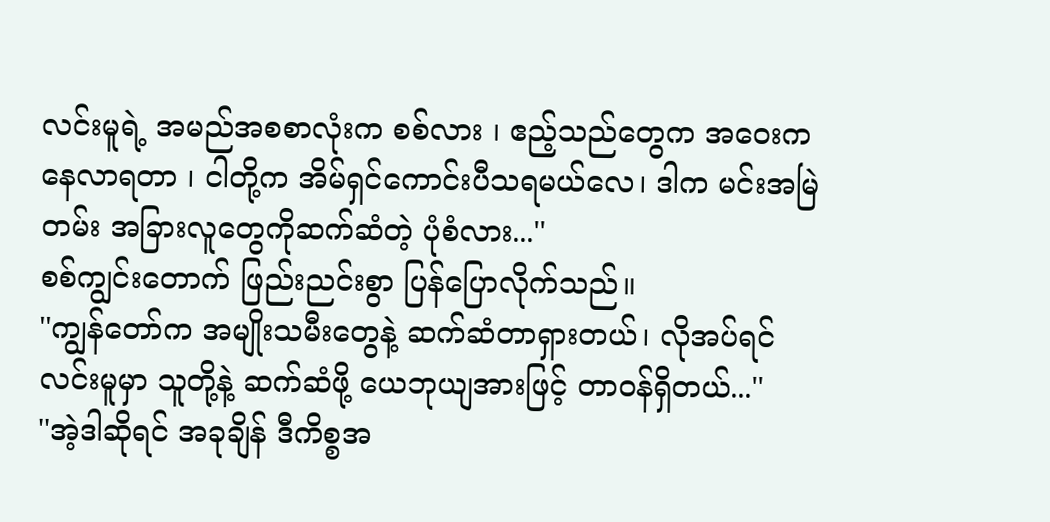လင်းမူရဲ့ အမည်အစစာလုံးက စစ်လား ၊ ဧည့်သည်တွေက အဝေးကနေလာရတာ ၊ ငါတို့က အိမ်ရှင်ကောင်းပီသရမယ်လေ၊ ဒါက မင်းအမြဲတမ်း အခြားလူတွေကိုဆက်ဆံတဲ့ ပုံစံလား...''
စစ်ကျွင်းတောက် ဖြည်းညင်းစွာ ပြန်ပြောလိုက်သည်။
''ကျွန်တော်က အမျိုးသမီးတွေနဲ့ ဆက်ဆံတာရှားတယ်၊ လိုအပ်ရင် လင်းမူမှာ သူတို့နဲ့ ဆက်ဆံဖို့ ယေဘုယျအားဖြင့် တာဝန်ရှိတယ်...''
''အဲ့ဒါဆိုရင် အခုချိန် ဒီကိစ္စအ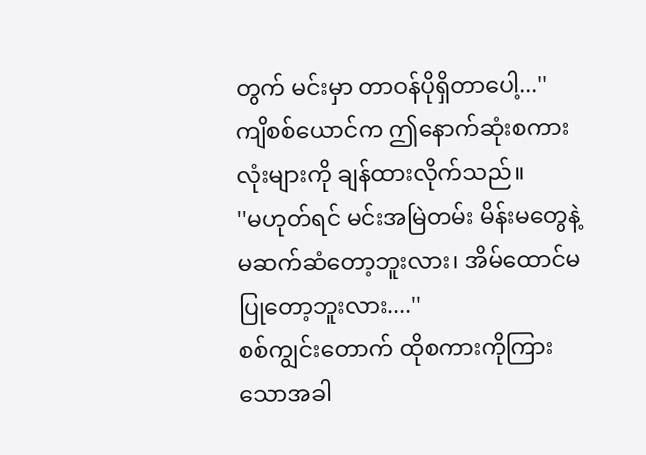တွက် မင်းမှာ တာဝန်ပိုရှိတာပေါ့...''
ကျိစစ်ယောင်က ဤနောက်ဆုံးစကားလုံးများကို ချန်ထားလိုက်သည်။
''မဟုတ်ရင် မင်းအမြဲတမ်း မိန်းမတွေနဲ့ မဆက်ဆံတော့ဘူးလား၊ အိမ်ထောင်မပြုတော့ဘူးလား....''
စစ်ကျွင်းတောက် ထိုစကားကိုကြားသောအခါ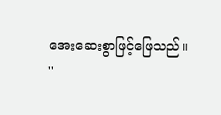အေးဆေးစွာဖြင့်ဖြေသည်။
''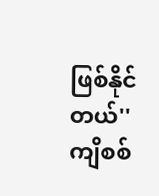ဖြစ်နိုင်တယ်''
ကျိစစ်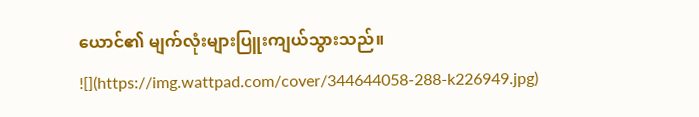ယောင်၏ မျက်လုံးများပြူးကျယ်သွားသည်။
![](https://img.wattpad.com/cover/344644058-288-k226949.jpg)